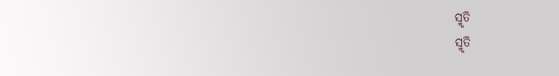ସ୍ମୃତି
ସ୍ମୃତି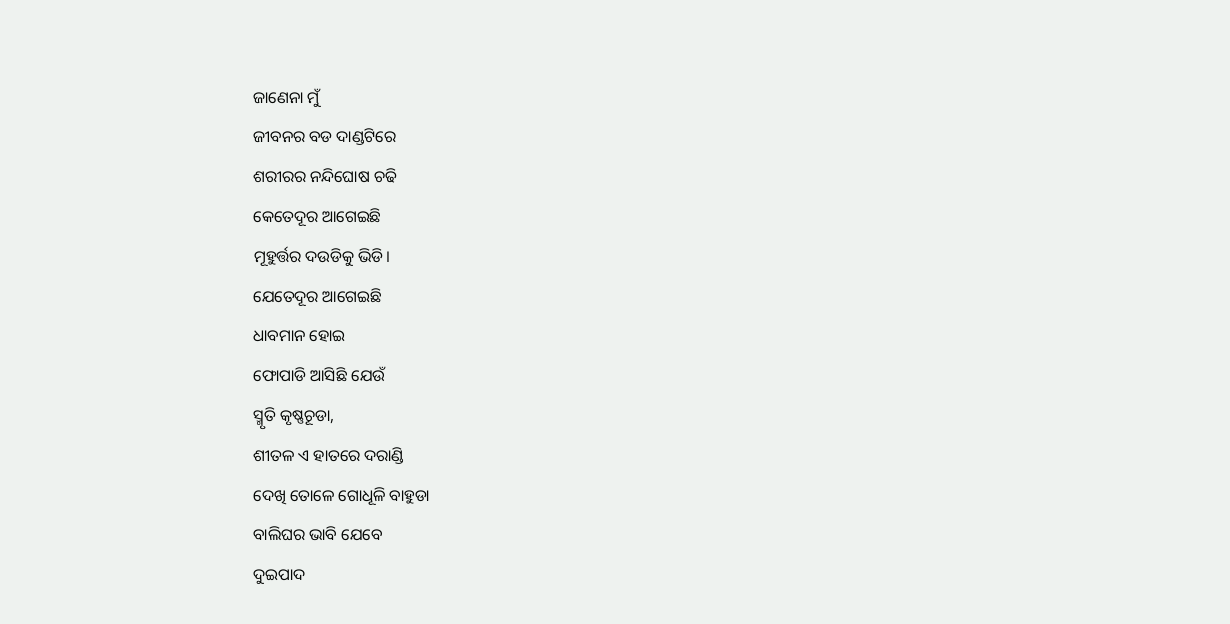ଜାଣେନା ମୁଁ
ଜୀବନର ବଡ ଦାଣ୍ଡଟିରେ
ଶରୀରର ନନ୍ଦିଘୋଷ ଚଢି
କେତେଦୂର ଆଗେଇଛି
ମୂହୁର୍ତ୍ତର ଦଉଡିକୁ ଭିଡି।
ଯେତେଦୂର ଆଗେଇଛି
ଧାବମାନ ହୋଇ
ଫୋପାଡି ଆସିଛି ଯେଉଁ
ସ୍ମୃତି କୃଷ୍ଣଚୂଡା,
ଶୀତଳ ଏ ହାତରେ ଦରାଣ୍ଡି
ଦେଖି ତୋଳେ ଗୋଧୂଳି ବାହୁଡା
ବାଲିଘର ଭାବି ଯେବେ
ଦୁଇପାଦ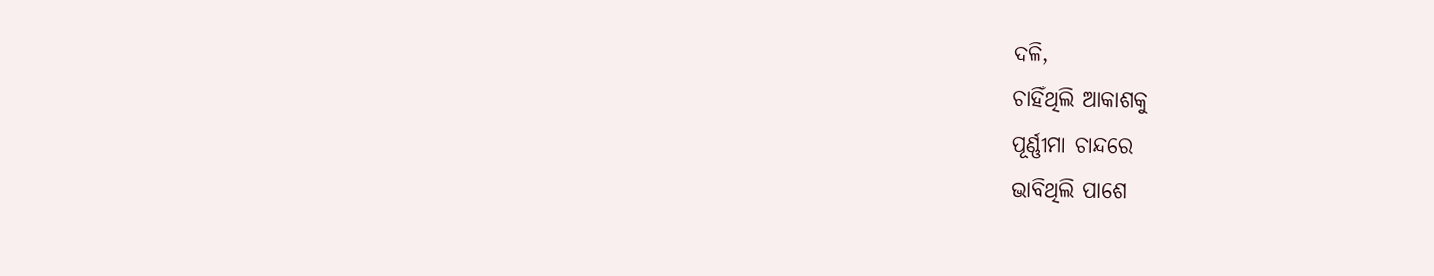ଦଳି,
ଚାହିଁଥିଲି ଆକାଶକୁ
ପୂର୍ଣ୍ଣୀମା ଚାନ୍ଦରେ
ଭାବିଥିଲି ପାଶେ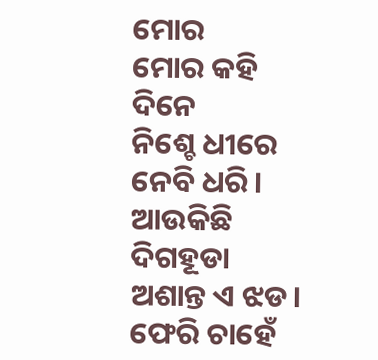ମୋର
ମୋର କହି ଦିନେ
ନିଶ୍ଚେ ଧୀରେ ନେବି ଧରି।
ଆଉକିଛି ଦିଗହୂଡା
ଅଶାନ୍ତ ଏ ଝଡ।
ଫେରି ଚାହେଁ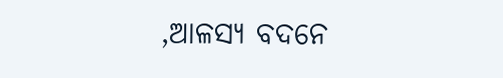,ଆଳସ୍ୟ ବଦନେ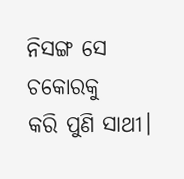ନିସଙ୍ଗ ସେ ଚକୋରକୁ
କରି ପୁଣି ସାଥୀ।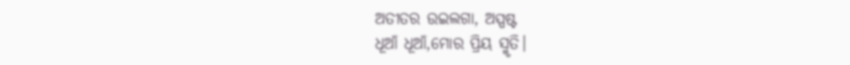ଅତୀତର ଉଇଲଗା, ଅସ୍ପଷ୍ଟ
ଧୂଆଁ ଧୂଆଁ,ମୋର ପ୍ରିୟ ସ୍ମୃତି।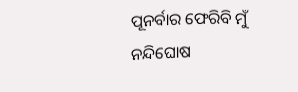ପୂନର୍ବାର ଫେରିବି ମୁଁ
ନନ୍ଦିଘୋଷ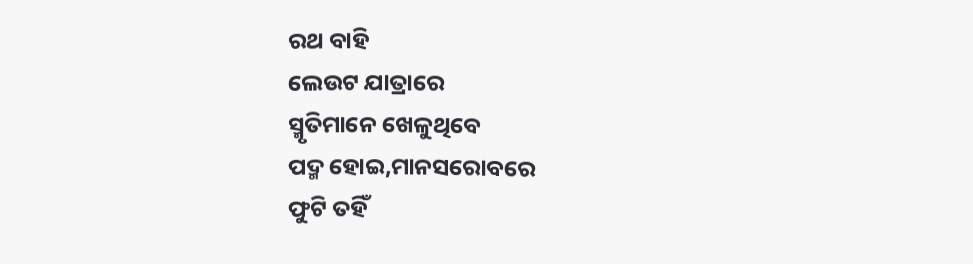ରଥ ବାହି
ଲେଉଟ ଯାତ୍ରାରେ
ସ୍ମୃତିମାନେ ଖେଳୁଥିବେ
ପଦ୍ମ ହୋଇ,ମାନସରୋବରେ
ଫୁଟି ତହିଁ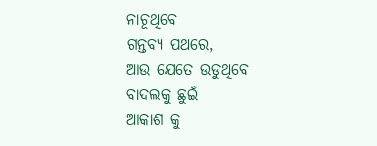ନାଚୂଥିବେ
ଗନ୍ତବ୍ୟ ପଥରେ,
ଆଉ ଯେତେ ଉଡୁଥିବେ
ବାଦଲକୁ ଛୁଇଁ
ଆକାଶ କୁ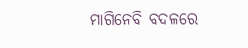ମାଗିନେବି ବଦଳରେ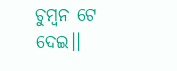ଚୁମ୍ବନ ଟେ ଦେଇ।।